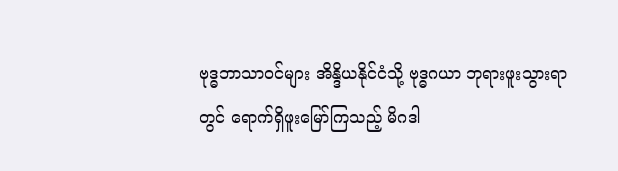ဗုဒ္ဓဘာသာဝင်များ အိန္ဒိယနိုင်ငံသို့ ဗုဒ္ဓဂယာ ဘုရားဖူးသွားရာတွင် ရောက်ရှိဖူးမြော်ကြသည့် မိဂဒါ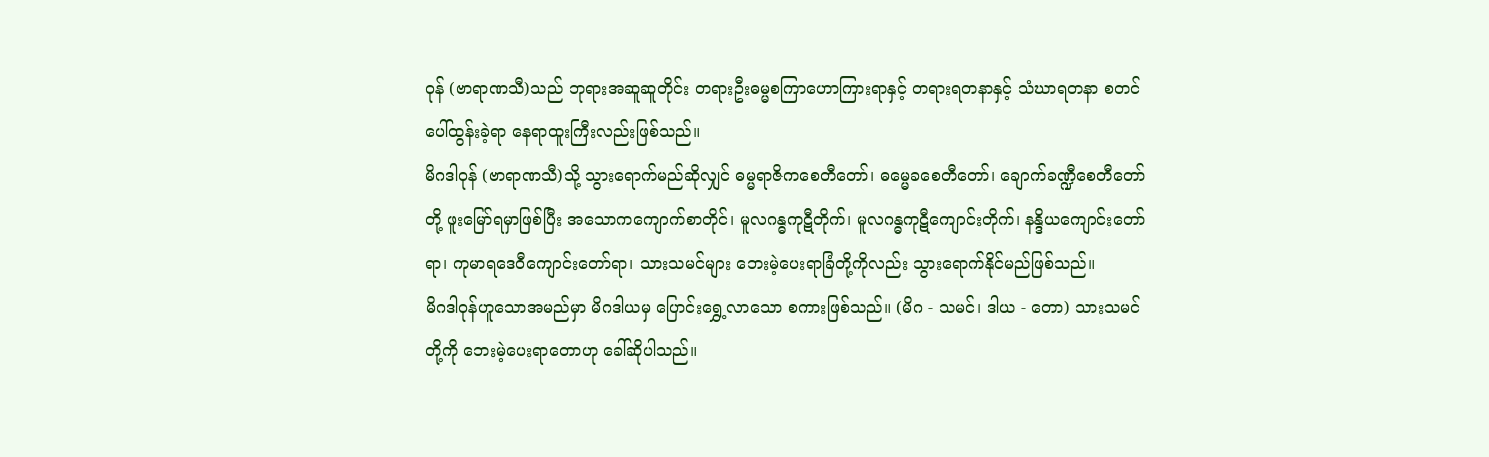ဝုန် (ဗာရာဏသီ)သည် ဘုရားအဆူဆူတိုင်း တရားဦးဓမ္မစကြာဟောကြားရာနှင့် တရားရတနာနှင့် သံဃာရတနာ စတင်ပေါ်ထွန်းခဲ့ရာ နေရာထူးကြီးလည်းဖြစ်သည်။
မိဂဒါဝုန် (ဗာရာဏသီ)သို့ သွားရောက်မည်ဆိုလျှင် ဓမ္မရာဇိကစေတီတော်၊ ဓမ္မေခစေတီတော်၊ ချောက်ခဏ္ဍီစေတီတော်တို့ ဖူးမြော်ရမှာဖြစ်ပြီး အသောကကျောက်စာတိုင်၊ မူလဂန္ဓကုဋီတိုက်၊ မူလဂန္ဓကုဋီကျောင်းတိုက်၊ နန္ဒိယကျောင်းတော်ရာ၊ ကုမာရဒေဝီကျောင်းတော်ရာ၊ သားသမင်များ ဘေးမဲ့ပေးရာခြံတို့ကိုလည်း သွားရောက်နိုင်မည်ဖြစ်သည်။
မိဂဒါဝုန်ဟူသောအမည်မှာ မိဂဒါယမှ ပြောင်းရွှေ့လာသော စကားဖြစ်သည်။ (မိဂ - သမင်၊ ဒါယ - တော) သားသမင်တို့ကို ဘေးမဲ့ပေးရာတောဟု ခေါ်ဆိုပါသည်။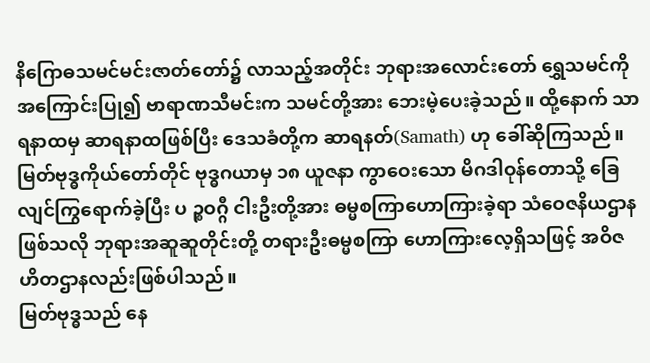နိဂြောဓသမင်မင်းဇာတ်တော်၌ လာသည့်အတိုင်း ဘုရားအလောင်းတော် ရွှေသမင်ကို အကြောင်းပြု၍ ဗာရာဏသီမင်းက သမင်တို့အား ဘေးမဲ့ပေးခဲ့သည်။ ထို့နောက် သာရနာထမှ ဆာရနာထဖြစ်ပြီး ဒေသခံတို့က ဆာရနတ်(Samath) ဟု ခေါ်ဆိုကြသည်။
မြတ်ဗုဒ္ဓကိုယ်တော်တိုင် ဗုဒ္ဓဂယာမှ ၁၈ ယူဇနာ ကွာဝေးသော မိဂဒါဝုန်တောသို့ ခြေလျင်ကြွရောက်ခဲ့ပြီး ပ ဉ္စဝဂ္ဂီ ငါးဦးတို့အား ဓမ္မစကြာဟောကြားခဲ့ရာ သံဝေဇနိယဌာနဖြစ်သလို ဘုရားအဆူဆူတိုင်းတို့ တရားဦးဓမ္မစကြာ ဟောကြားလေ့ရှိသဖြင့် အဝိဇဟိတဌာနလည်းဖြစ်ပါသည်။
မြတ်ဗုဒ္ဓသည် နေ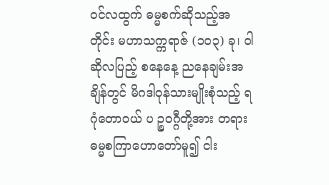ဝင်လထွက် ဓမ္မစက်ဆိုသည့်အတိုင်း မဟာသက္ကရာဇ် (၁၀၃) ခု၊ ဝါဆိုလပြည့် စနေနေ့ ညနေချမ်းအချိန်တွင် မိဂဒါဝုန်သားမျိုးစုံသည့် ရဂုံတောဝယ် ပ ဉ္စဝဂ္ဂီတို့အား တရားဓမ္မစကြာဟောတော်မူ၍ ငါး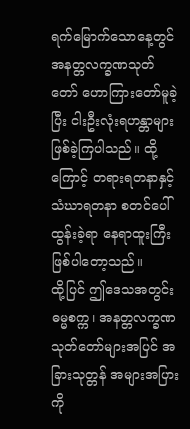ရက်မြောက်သောနေ့တွင် အနတ္တလက္ခဏသုတ်တော် ဟောကြားတော်မူခဲ့ပြီး ငါးဦးလုံးရဟန္တာများ ဖြစ်ခဲ့ကြပါသည်။ ထို့ကြောင့် တရားရတနာနှင့် သံဃာရတနာ စတင်ပေါ်ထွန်းခဲ့ရာ နေရာထူးကြီး ဖြစ်ပါတော့သည်။
ထို့ပြင် ဤဒေသအတွင်း ဓမ္မစက္က၊ အနတ္တလက္ခဏ သုတ်တော်များအပြင် အခြားသုတ္တန် အများအပြားကို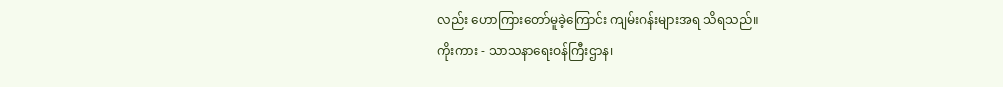လည်း ဟောကြားတော်မူခဲ့ကြောင်း ကျမ်းဂန်းများအရ သိရသည်။
ကိုးကား - သာသနာရေးဝန်ကြီးဌာန၊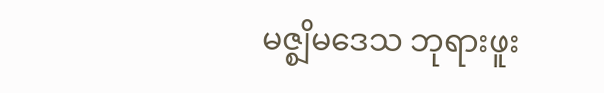မဇ္စျိမဒေသ ဘုရားဖူး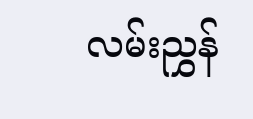လမ်းညွှန်